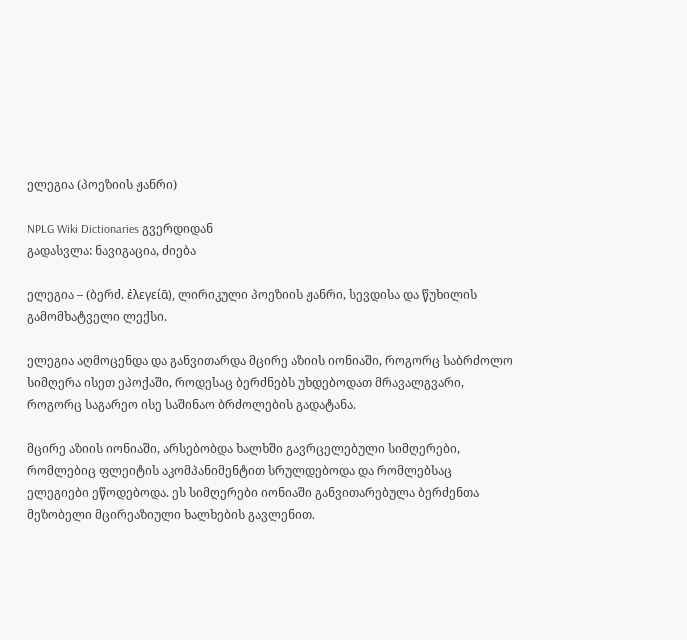ელეგია (პოეზიის ჟანრი)

NPLG Wiki Dictionaries გვერდიდან
გადასვლა: ნავიგაცია, ძიება

ელეგია – (ბერძ. ἐλεγείᾱ), ლირიკული პოეზიის ჟანრი, სევდისა და წუხილის გამომხატველი ლექსი.

ელეგია აღმოცენდა და განვითარდა მცირე აზიის იონიაში, როგორც საბრძოლო სიმღერა ისეთ ეპოქაში, როდესაც ბერძნებს უხდებოდათ მრავალგვარი, როგორც საგარეო ისე საშინაო ბრძოლების გადატანა.

მცირე აზიის იონიაში, არსებობდა ხალხში გავრცელებული სიმღერები, რომლებიც ფლეიტის აკომპანიმენტით სრულდებოდა და რომლებსაც ელეგიები ეწოდებოდა. ეს სიმღერები იონიაში განვითარებულა ბერძენთა მეზობელი მცირეაზიული ხალხების გავლენით.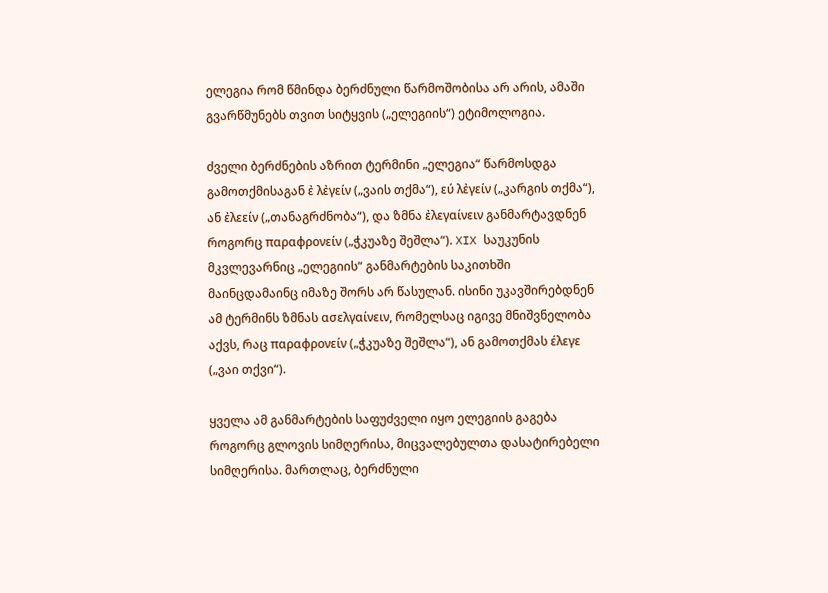ელეგია რომ წმინდა ბერძნული წარმოშობისა არ არის, ამაში გვარწმუნებს თვით სიტყვის („ელეგიის“) ეტიმოლოგია.

ძველი ბერძნების აზრით ტერმინი „ელეგია“ წარმოსდგა გამოთქმისაგან ἐ λἐγείν („ვაის თქმა“), εύ λἐγείν („კარგის თქმა“), ან ἐλεείν („თანაგრძნობა“), და ზმნა ἐλεγαίνειν განმარტავდნენ როგორც παραφρονείν („ჭკუაზე შეშლა“). XIX საუკუნის მკვლევარნიც „ელეგიის“ განმარტების საკითხში მაინცდამაინც იმაზე შორს არ წასულან. ისინი უკავშირებდნენ ამ ტერმინს ზმნას ασελγαίνειν, რომელსაც იგივე მნიშვნელობა აქვს, რაც παραφρονείν („ჭკუაზე შეშლა“), ან გამოთქმას έλεγε („ვაი თქვი“).

ყველა ამ განმარტების საფუძველი იყო ელეგიის გაგება როგორც გლოვის სიმღერისა, მიცვალებულთა დასატირებელი სიმღერისა. მართლაც, ბერძნული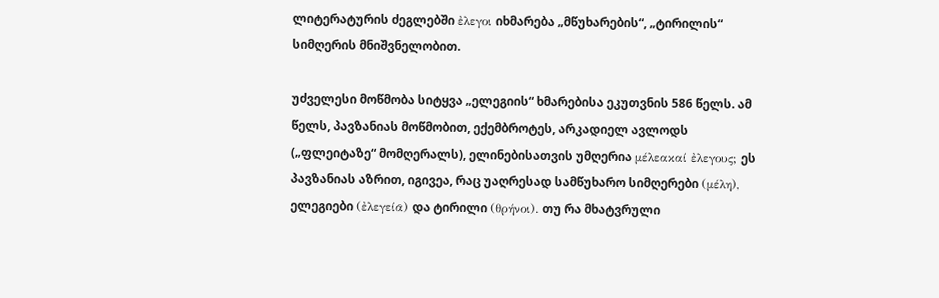ლიტერატურის ძეგლებში ἐλεγοι იხმარება „მწუხარების“, „ტირილის“ სიმღერის მნიშვნელობით.

უძველესი მოწმობა სიტყვა „ელეგიის“ ხმარებისა ეკუთვნის 586 წელს. ამ წელს, პავზანიას მოწმობით, ექემბროტეს, არკადიელ ავლოდს („ფლეიტაზე“ მომღერალს), ელინებისათვის უმღერია μέλεακαί ἐλεγους; ეს პავზანიას აზრით, იგივეა, რაც უაღრესად სამწუხარო სიმღერები (μέλη), ელეგიები (ἐλεγείᾱ) და ტირილი (θρήνοι). თუ რა მხატვრული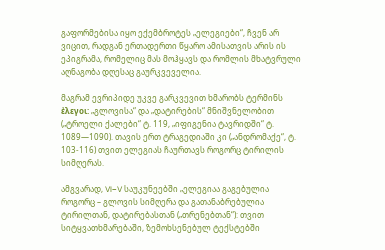გაფორმებისა იყო ექემბროტეს „ელეგიები“, ჩვენ არ ვიცით, რადგან ერთადერთი წყარო ამისათვის არის ის ეპიგრამა, რომელიც მას მოჰყავს და რომლის მხატვრული აღნაგობა დღესაც გაურკვეველია.

მაგრამ ევრიპიდე უკვე გარკვევით ხმარობს ტერმინს ἐλεγοι: „გლოვისა“ და „დატირების“ მნიშვნელობით („ტროელი ქალები“ ტ. 119, „იფიგენია ტავრიდში“ ტ. 1089—1090). თავის ერთ ტრაგედიაში კი („ანდრომაქე“, ტ. 103-116) თვით ელეგიას ჩაურთავს როგორც ტირილის სიმღერას.

ამგვარად, VI−V საუკუნეებში „ელეგიაა გაგებულია როგორც – გლოვის სიმღერა და გათანაბრებულია ტირილთან, დატირებასთან („თრენებთან“): თვით სიტყვათხმარებაში, ზემოხსენებულ ტექსტებში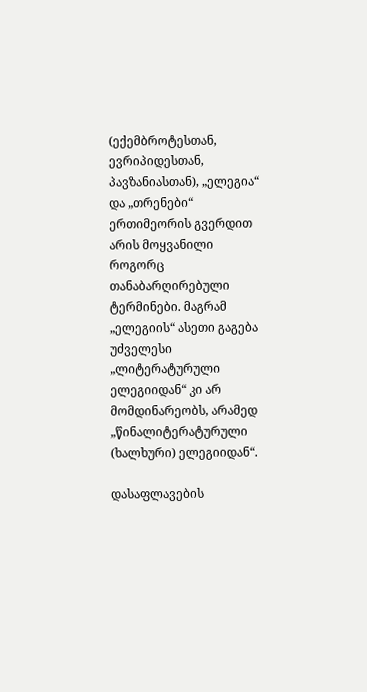(ექემბროტესთან, ევრიპიდესთან, პავზანიასთან), „ელეგია“ და „თრენები“ ერთიმეორის გვერდით არის მოყვანილი როგორც თანაბარღირებული ტერმინები. მაგრამ „ელეგიის“ ასეთი გაგება უძველესი „ლიტერატურული ელეგიიდან“ კი არ მომდინარეობს, არამედ „წინალიტერატურული (ხალხური) ელეგიიდან“.

დასაფლავების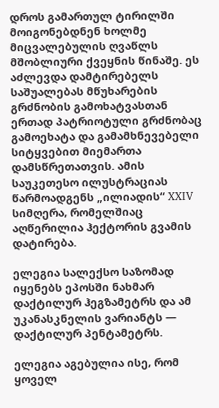დროს გამართულ ტირილში მოიგონებდნენ ხოლმე მიცვალებულის ღვაწლს მშობლიური ქვეყნის წინაშე. ეს აძლევდა დამტირებელს საშუალებას მწუხარების გრძნობის გამოხატვასთან ერთად პატრიოტული გრძნობაც გამოეხატა და გამამხნევებელი სიტყვებით მიემართა დამსწრეთათვის. ამის საუკეთესო ილუსტრაციას წარმოადგენს „ილიადის“ XXIV სიმღერა, რომელშიაც აღწერილია ჰექტორის გვამის დატირება.

ელეგია სალექსო საზომად იყენებს ეპოსში ნახმარ დაქტილურ ჰეგზამეტრს და ამ უკანასკნელის ვარიანტს — დაქტილურ პენტამეტრს.

ელეგია აგებულია ისე, რომ ყოველ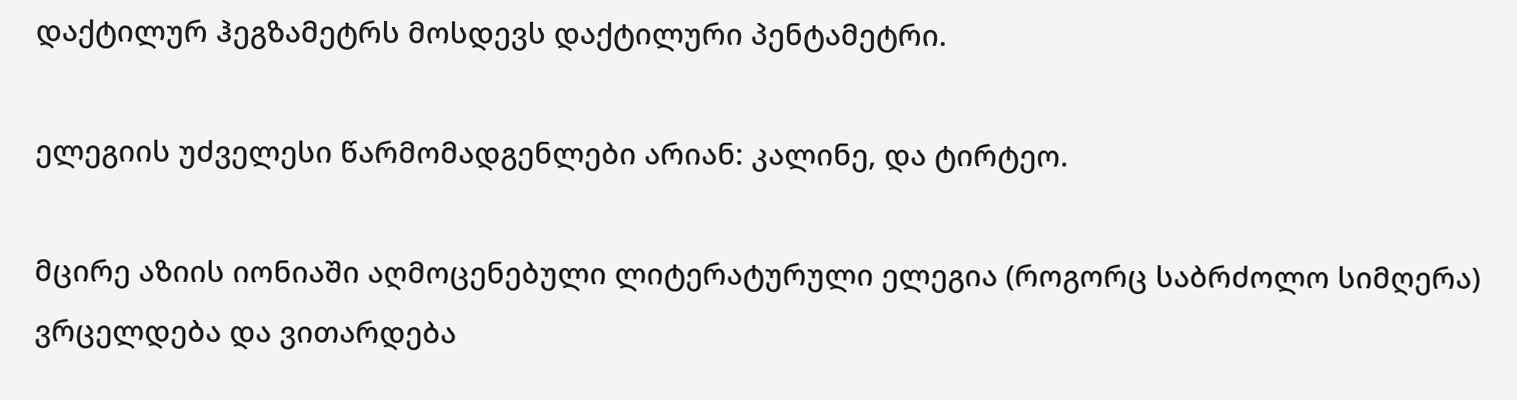დაქტილურ ჰეგზამეტრს მოსდევს დაქტილური პენტამეტრი.

ელეგიის უძველესი წარმომადგენლები არიან: კალინე, და ტირტეო.

მცირე აზიის იონიაში აღმოცენებული ლიტერატურული ელეგია (როგორც საბრძოლო სიმღერა) ვრცელდება და ვითარდება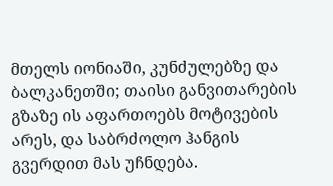მთელს იონიაში, კუნძულებზე და ბალკანეთში; თაისი განვითარების გზაზე ის აფართოებს მოტივების არეს, და საბრძოლო ჰანგის გვერდით მას უჩნდება.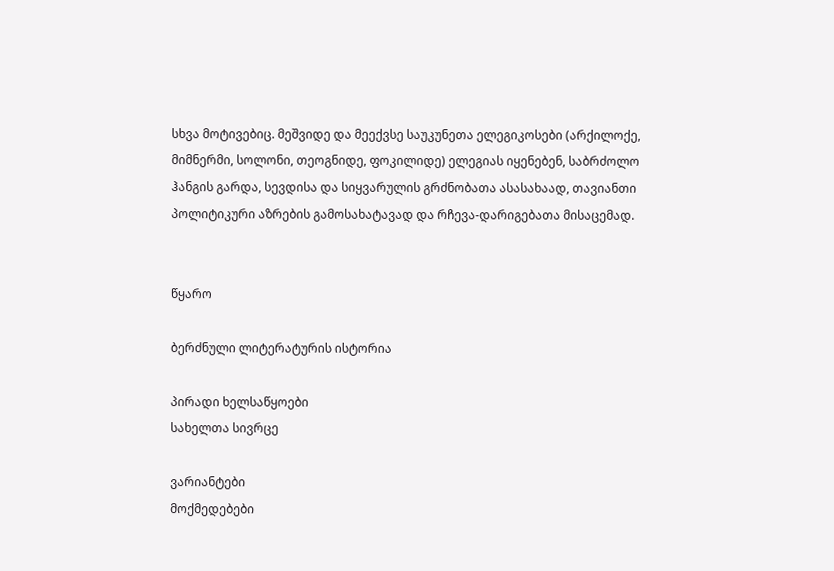სხვა მოტივებიც. მეშვიდე და მეექვსე საუკუნეთა ელეგიკოსები (არქილოქე, მიმნერმი, სოლონი, თეოგნიდე, ფოკილიდე) ელეგიას იყენებენ, საბრძოლო ჰანგის გარდა, სევდისა და სიყვარულის გრძნობათა ასასახაად, თავიანთი პოლიტიკური აზრების გამოსახატავად და რჩევა-დარიგებათა მისაცემად.


წყარო

ბერძნული ლიტერატურის ისტორია

პირადი ხელსაწყოები
სახელთა სივრცე

ვარიანტები
მოქმედებები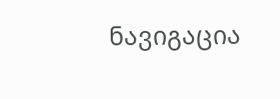ნავიგაცია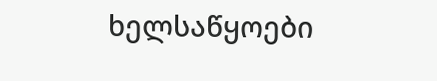ხელსაწყოები